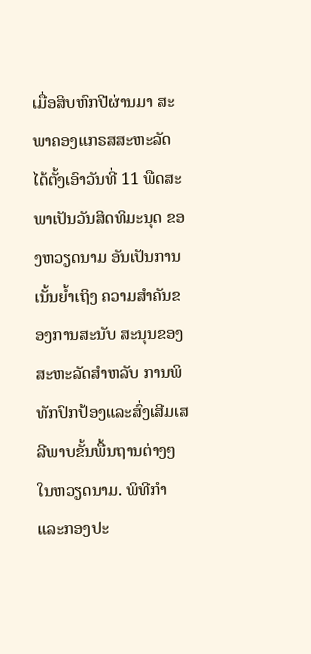ເມື່ອສິບຫົກປີຜ່ານມາ ສະພາຄອງແກຣສສະຫະລັດໄດ້ຕັ້ງເອົາວັນທີ່ 11 ພືດສະພາເປັນວັນສິດທິມະນຸດ ຂອງຫວຽດນາມ ອັນເປັນການເນັ້ນຍ້ຳເຖິງ ຄວາມສຳຄັນຂອງການສະນັບ ສະນຸນຂອງສະຫະລັດສຳຫລັບ ການພິທັກປົກປ້ອງແລະສົ່ງເສີມເສລີພາບຂັ້ນພື້ນຖານຕ່າງໆໃນຫວຽດນາມ. ພິທີກຳ ແລະກອງປະ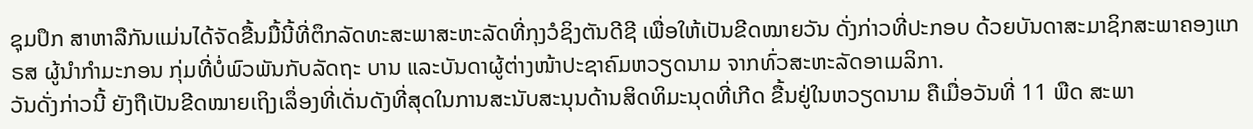ຊຸມປຶກ ສາຫາລືກັນແມ່ນໄດ້ຈັດຂື້ນມື້ນີ້ທີ່ຕຶກລັດທະສະພາສະຫະລັດທີ່ກຸງວໍຊິງຕັນດີຊີ ເພື່ອໃຫ້ເປັນຂີດໝາຍວັນ ດັ່ງກ່າວທີ່ປະກອບ ດ້ວຍບັນດາສະມາຊິກສະພາຄອງແກຣສ ຜູ້ນຳກຳມະກອນ ກຸ່ມທີ່ບໍ່ພົວພັນກັບລັດຖະ ບານ ແລະບັນດາຜູ້ຕ່າງໜ້າປະຊາຄົມຫວຽດນາມ ຈາກທົ່ວສະຫະລັດອາເມລິກາ.
ວັນດັ່ງກ່າວນີ້ ຍັງຖືເປັນຂີດໝາຍເຖິງເລຶ່ອງທີ່ເດັ່ນດັງທີ່ສຸດໃນການສະນັບສະນຸນດ້ານສິດທິມະນຸດທີ່ເກີດ ຂື້ນຢູ່ໃນຫວຽດນາມ ຄືເມື່ອວັນທີ່ 11 ພືດ ສະພາ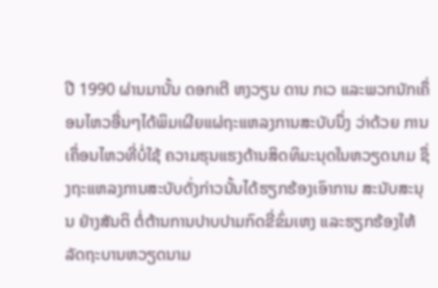ປີ 1990 ຜ່ານມານັ້ນ ດອກເຕີ ຫງວຽນ ດານ ກເວ ແລະພວກນັກເຄຶ່ອນໄຫວອື່ນໆໄດ້ພິມເຜີຍແຜ່ຖະແຫລງການສະບັບນຶ່ງ ວ່າດ້ວຍ ການເຄຶ່ອນໄຫວທີ່ບໍ່ໃຊ້ ຄວາມຮຸນແຮງດ້ານສິດທິມະນຸດໃນຫວຽດນາມ ຊຶ່ງຖະແຫລງການສະບັບດັ່ງກ່າວນັ້ນໄດ້ຮຽກຮ້ອງເອົາການ ສະນັບສະນຸນ ຢ່າງສັນຕິ ຕໍ່ຕ້ານການປາບປາມກົດຂີ່ຂົ່ມເຫງ ແລະຮຽກຮ້ອງໃຫ້ລັດຖະບານຫວຽດນາມ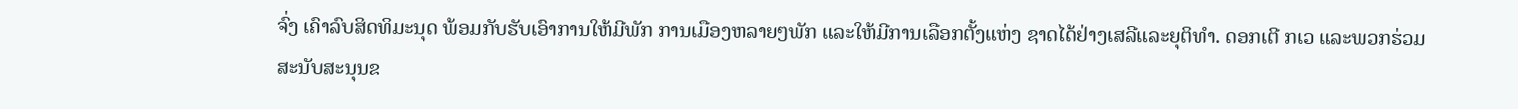ຈົ່ງ ເຄົາລົບສິດທິມະນຸດ ພ້ອມກັບຮັບເອົາການໃຫ້ມີພັກ ການເມືອງຫລາຍໆພັກ ແລະໃຫ້ມີການເລືອກຕັ້ງແຫ່ງ ຊາດໄດ້ຢ່າງເສລີແລະຍຸຕິທຳ. ດອກເຕີ ກເວ ແລະພວກຮ່ວມສະນັບສະນຸນຂ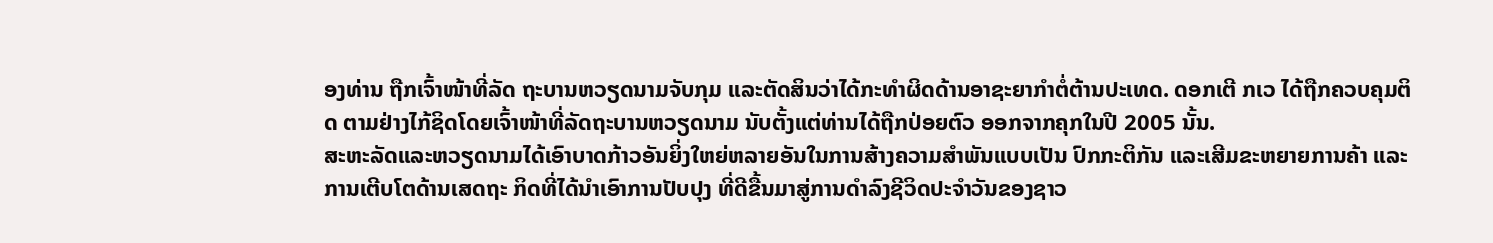ອງທ່ານ ຖືກເຈົ້າໜ້າທີ່ລັດ ຖະບານຫວຽດນາມຈັບກຸມ ແລະຕັດສິນວ່າໄດ້ກະທຳຜິດດ້ານອາຊະຍາກຳຕໍ່ຕ້ານປະເທດ. ດອກເຕີ ກເວ ໄດ້ຖືກຄວບຄຸມຕິດ ຕາມຢ່າງໄກ້ຊິດໂດຍເຈົ້າໜ້າທີ່ລັດຖະບານຫວຽດນາມ ນັບຕັ້ງແຕ່ທ່ານໄດ້ຖືກປ່ອຍຕົວ ອອກຈາກຄຸກໃນປີ 2005 ນັ້ນ.
ສະຫະລັດແລະຫວຽດນາມໄດ້ເອົາບາດກ້າວອັນຍິ່ງໃຫຍ່ຫລາຍອັນໃນການສ້າງຄວາມສຳພັນແບບເປັນ ປົກກະຕິກັນ ແລະເສີມຂະຫຍາຍການຄ້າ ແລະການເຕີບໂຕດ້ານເສດຖະ ກິດທີ່ໄດ້ນຳເອົາການປັບປຸງ ທີ່ດີຂື້ນມາສູ່ການດຳລົງຊີວິດປະຈຳວັນຂອງຊາວ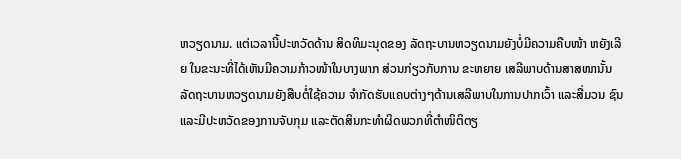ຫວຽດນາມ. ແຕ່ເວລານີ້ປະຫວັດດ້ານ ສິດທິມະນຸດຂອງ ລັດຖະບານຫວຽດນາມຍັງບໍ່ມີຄວາມຄືບໜ້າ ຫຍັງເລີຍ ໃນຂະນະທີ່ໄດ້ເຫັນມີຄວາມກ້າວໜ້າໃນບາງພາກ ສ່ວນກ່ຽວກັບການ ຂະຫຍາຍ ເສລີພາບດ້ານສາສໜານັ້ນ ລັດຖະບານຫວຽດນາມຍັງສືບຕໍ່ໃຊ້ຄວາມ ຈຳກັດຮັບແຄບຕ່າງໆດ້ານເສລີພາບໃນການປາກເວົ້າ ແລະສື່ມວນ ຊົນ ແລະມີປະຫວັດຂອງການຈັບກຸມ ແລະຕັດສິນກະທຳຜິດພວກທີ່ຕຳໜິຕິຕຽ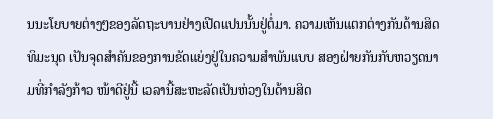ນນະໂຍບາຍຕ່າງໆຂອງລັດຖະບານຢ່າງເປີດແປນນັ້ນຢູ່ຕໍ່ມາ. ຄວາມເຫັນແຕກຕ່າງກັນດ້ານສິດທິມະນຸດ ເປັນຈຸດສຳຄັນຂອງການຂັດແຍ່ງຢູ່ໃນຄວາມສຳພັນແບບ ສອງຝ່າຍກັນກັບຫວຽດນາມທີ່ກຳລັງກ້າວ ໜ້າດີຢູ່ນີ້ ເວລານີ້ສະຫະລັດເປັນຫ່ວງໃນດ້ານສິດ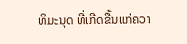ທິມະນຸດ ທີ່ເກີດຂື້ນແກ່ຄວາ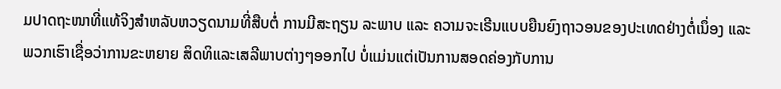ມປາດຖະໜາທີ່ແທ້ຈິງສຳຫລັບຫວຽດນາມທີ່ສືບຕໍ່ ການມີສະຖຽນ ລະພາບ ແລະ ຄວາມຈະເຣີນແບບຍືນຍົງຖາວອນຂອງປະເທດຢ່າງຕໍ່ເນຶ່ອງ ແລະພວກເຮົາເຊື່ອວ່າການຂະຫຍາຍ ສິດທິແລະເສລີພາບຕ່າງໆອອກໄປ ບໍ່ແມ່ນແຕ່ເປັນການສອດຄ່ອງກັບການ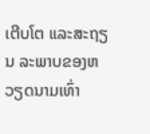ເຕີບໂຕ ແລະສະຖຽນ ລະພາບຂອງຫວຽດນາມເທົ່າ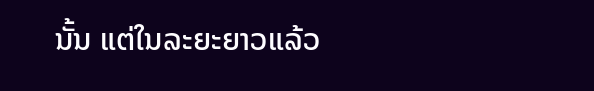ນັ້ນ ແຕ່ໃນລະຍະຍາວແລ້ວ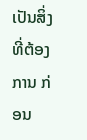ເປັນສິ່ງທີ່ຕ້ອງການ ກ່ອນ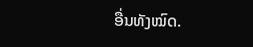ອື່ນທັງໝົດ.